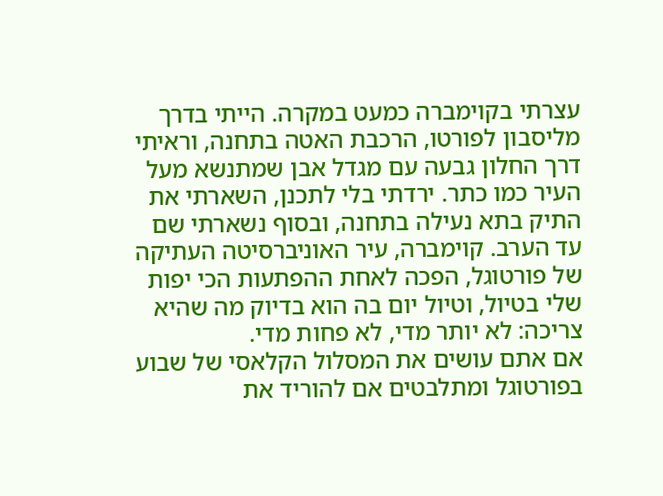עצרתי בקוימברה כמעט במקרה. הייתי בדרך מליסבון לפורטו, הרכבת האטה בתחנה, וראיתי דרך החלון גבעה עם מגדל אבן שמתנשא מעל העיר כמו כתר. ירדתי בלי לתכנן, השארתי את התיק בתא נעילה בתחנה, ובסוף נשארתי שם עד הערב. קוימברה, עיר האוניברסיטה העתיקה של פורטוגל, הפכה לאחת ההפתעות הכי יפות שלי בטיול, וטיול יום בה הוא בדיוק מה שהיא צריכה: לא יותר מדי, לא פחות מדי.
אם אתם עושים את המסלול הקלאסי של שבוע בפורטוגל ומתלבטים אם להוריד את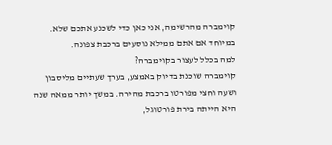קוימברה מהרשימה, אני כאן כדי לשכנע אתכם שלא. במיוחד אם אתם ממילא נוסעים ברכבת צפונה.
למה בכלל לעצור בקוימברה?
קוימברה שוכנת בדיוק באמצע, בערך שעתיים מליסבון ושעה וחצי מפורטו ברכבת מהירה. במשך יותר ממאה שנה היא הייתה בירת פורטוגל,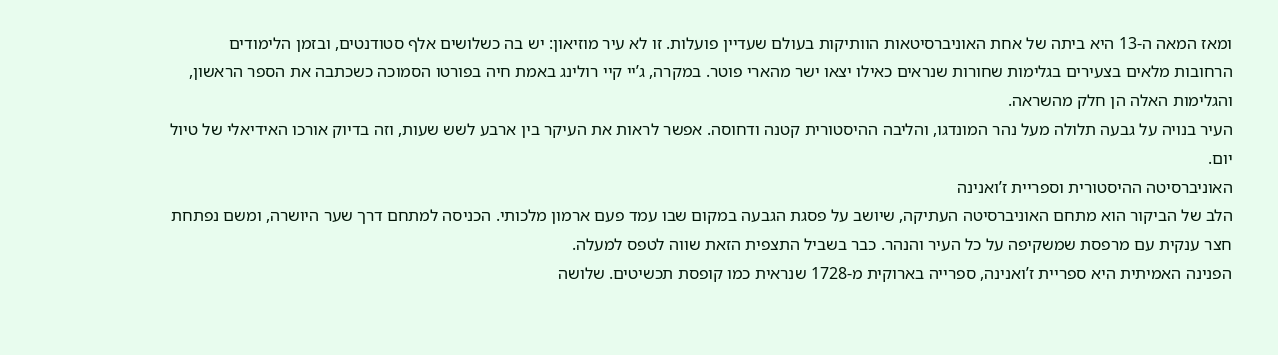ומאז המאה ה-13 היא ביתה של אחת האוניברסיטאות הוותיקות בעולם שעדיין פועלות. זו לא עיר מוזיאון: יש בה כשלושים אלף סטודנטים, ובזמן הלימודים הרחובות מלאים בצעירים בגלימות שחורות שנראים כאילו יצאו ישר מהארי פוטר. במקרה, ג’יי קיי רולינג באמת חיה בפורטו הסמוכה כשכתבה את הספר הראשון, והגלימות האלה הן חלק מהשראה.
העיר בנויה על גבעה תלולה מעל נהר המונדגו, והליבה ההיסטורית קטנה ודחוסה. אפשר לראות את העיקר בין ארבע לשש שעות, וזה בדיוק אורכו האידיאלי של טיול יום.
האוניברסיטה ההיסטורית וספריית ז’ואנינה
הלב של הביקור הוא מתחם האוניברסיטה העתיקה, שיושב על פסגת הגבעה במקום שבו עמד פעם ארמון מלכותי. הכניסה למתחם דרך שער היושרה, ומשם נפתחת חצר ענקית עם מרפסת שמשקיפה על כל העיר והנהר. כבר בשביל התצפית הזאת שווה לטפס למעלה.
הפנינה האמיתית היא ספריית ז’ואנינה, ספרייה בארוקית מ-1728 שנראית כמו קופסת תכשיטים. שלושה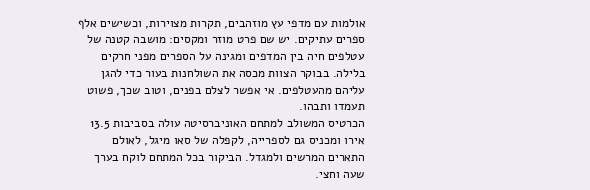אולמות עם מדפי עץ מוזהבים, תקרות מצוירות, וכשישים אלף ספרים עתיקים. יש שם פרט מוזר ומקסים: מושבה קטנה של עטלפים חיה בין המדפים ומגינה על הספרים מפני חרקים בלילה. בבוקר הצוות מכסה את השולחנות בעור כדי להגן עליהם מהעטלפים. אי אפשר לצלם בפנים, וטוב שכך, פשוט תעמדו ותבהו.
הכרטיס המשולב למתחם האוניברסיטה עולה בסביבות 13.5 אירו ומכניס גם לספרייה, לקפלה של סאו מיגל, לאולם התארים המרשים ולמגדל. הביקור בכל המתחם לוקח בערך שעה וחצי.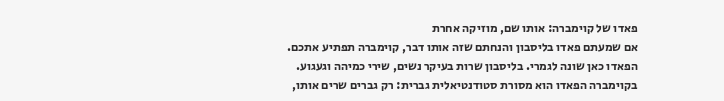פאדו של קוימברה: אותו שם, מוזיקה אחרת
אם שמעתם פאדו בליסבון והנחתם שזה אותו דבר, קוימברה תפתיע אתכם. הפאדו כאן שונה לגמרי. בליסבון שרות בעיקר נשים, שירי כמיהה וגעגוע. בקוימברה הפאדו הוא מסורת סטודנטיאלית גברית: רק גברים שרים אותו,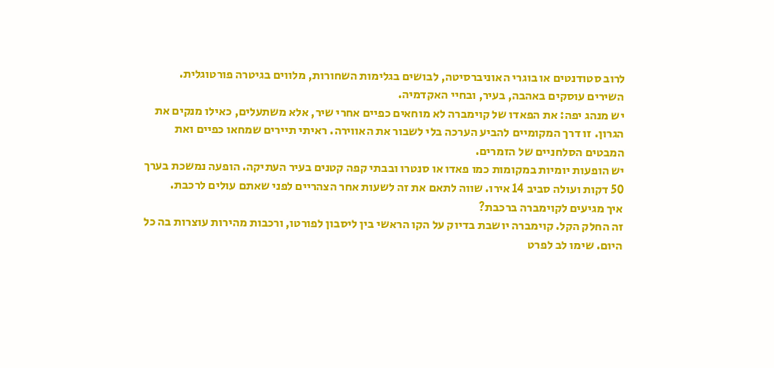לרוב סטודנטים או בוגרי האוניברסיטה, לבושים בגלימות השחורות, מלווים בגיטרה פורטוגלית. השירים עוסקים באהבה, בעיר, ובחיי האקדמיה.
יש מנהג יפה: את הפאדו של קוימברה לא מוחאים כפיים אחרי שיר, אלא משתעלים, כאילו מנקים את הגרון. זו דרך המקומיים להביע הערכה בלי לשבור את האווירה. ראיתי תיירים שמחאו כפיים ואת המבטים הסלחניים של הזמרים.
יש הופעות יומיות במקומות כמו פאדו או סנטרו ובבתי קפה קטנים בעיר העתיקה. הופעה נמשכת בערך 50 דקות ועולה סביב 14 אירו. שווה לתאם את זה לשעות אחר הצהריים לפני שאתם עולים לרכבת.
איך מגיעים לקוימברה ברכבת?
זה החלק הקל. קוימברה יושבת בדיוק על הקו הראשי בין ליסבון לפורטו, ורכבות מהירות עוצרות בה כל היום. שימו לב לפרט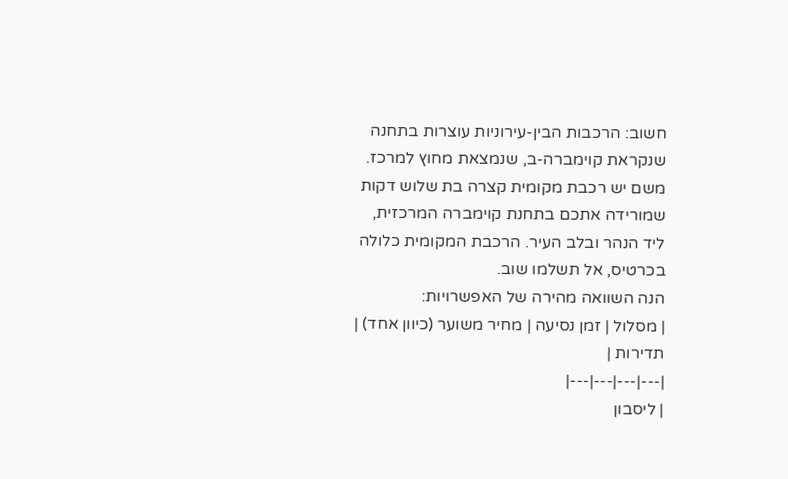חשוב: הרכבות הבין-עירוניות עוצרות בתחנה שנקראת קוימברה-ב, שנמצאת מחוץ למרכז. משם יש רכבת מקומית קצרה בת שלוש דקות שמורידה אתכם בתחנת קוימברה המרכזית, ליד הנהר ובלב העיר. הרכבת המקומית כלולה בכרטיס, אל תשלמו שוב.
הנה השוואה מהירה של האפשרויות:
| מסלול | זמן נסיעה | מחיר משוער (כיוון אחד) | תדירות |
|---|---|---|---|
| ליסבון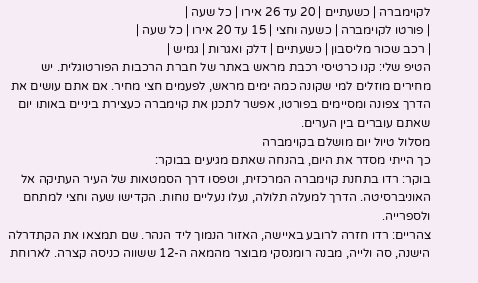לקוימברה | כשעתיים | 20 עד 26 אירו | כל שעה |
| פורטו לקוימברה | כשעה וחצי | 15 עד 20 אירו | כל שעה |
| רכב שכור מליסבון | כשעתיים | דלק ואגרות | גמיש |
הטיפ שלי: קנו כרטיסי רכבת מראש באתר של חברת הרכבות הפורטוגלית. יש מחירים מוזלים למי שקונה כמה ימים מראש, לפעמים חצי מחיר. אם אתם עושים את הדרך צפונה ומסיימים בפורטו, אפשר לתכנן את קוימברה כעצירת ביניים באותו יום שאתם עוברים בין הערים.
מסלול טיול יום מושלם בקוימברה
כך הייתי מסדר את היום, בהנחה שאתם מגיעים בבוקר:
בוקר: רדו בתחנת קוימברה המרכזית, וטפסו דרך הסמטאות של העיר העתיקה אל האוניברסיטה. הדרך למעלה תלולה, נעלו נעליים נוחות. הקדישו שעה וחצי למתחם ולספרייה.
צהריים: רדו חזרה לרובע באיישה, האזור הנמוך ליד הנהר. שם תמצאו את הקתדרלה הישנה, סה ולייה, מבנה רומנסקי מבוצר מהמאה ה-12 ששווה כניסה קצרה. לארוחת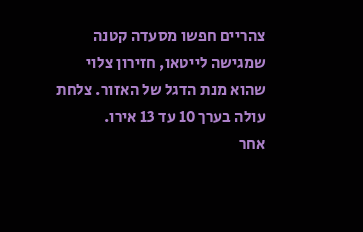צהריים חפשו מסעדה קטנה שמגישה לייטאו, חזירון צלוי שהוא מנת הדגל של האזור. צלחת עולה בערך 10 עד 13 אירו.
אחר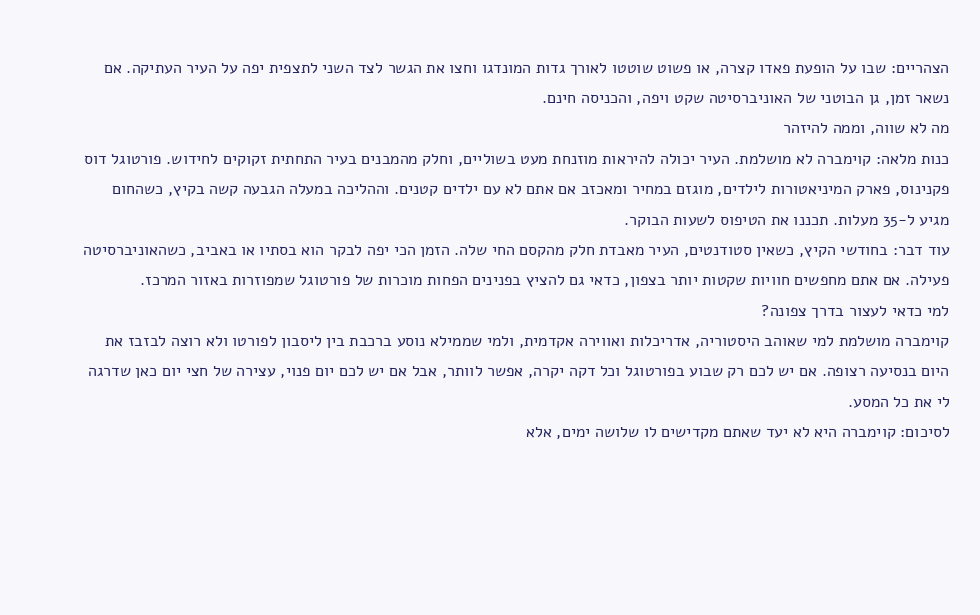הצהריים: שבו על הופעת פאדו קצרה, או פשוט שוטטו לאורך גדות המונדגו וחצו את הגשר לצד השני לתצפית יפה על העיר העתיקה. אם נשאר זמן, גן הבוטני של האוניברסיטה שקט ויפה, והכניסה חינם.
מה לא שווה, וממה להיזהר
כנות מלאה: קוימברה לא מושלמת. העיר יכולה להיראות מוזנחת מעט בשוליים, וחלק מהמבנים בעיר התחתית זקוקים לחידוש. פורטוגל דוס פקנינוס, פארק המיניאטורות לילדים, מוגזם במחיר ומאכזב אם אתם לא עם ילדים קטנים. וההליכה במעלה הגבעה קשה בקיץ, כשהחום מגיע ל-35 מעלות. תכננו את הטיפוס לשעות הבוקר.
עוד דבר: בחודשי הקיץ, כשאין סטודנטים, העיר מאבדת חלק מהקסם החי שלה. הזמן הכי יפה לבקר הוא בסתיו או באביב, כשהאוניברסיטה פעילה. אם אתם מחפשים חוויות שקטות יותר בצפון, כדאי גם להציץ בפנינים הפחות מוכרות של פורטוגל שמפוזרות באזור המרכז.
למי כדאי לעצור בדרך צפונה?
קוימברה מושלמת למי שאוהב היסטוריה, אדריכלות ואווירה אקדמית, ולמי שממילא נוסע ברכבת בין ליסבון לפורטו ולא רוצה לבזבז את היום בנסיעה רצופה. אם יש לכם רק שבוע בפורטוגל וכל דקה יקרה, אפשר לוותר, אבל אם יש לכם יום פנוי, עצירה של חצי יום כאן שדרגה לי את כל המסע.
לסיכום: קוימברה היא לא יעד שאתם מקדישים לו שלושה ימים, אלא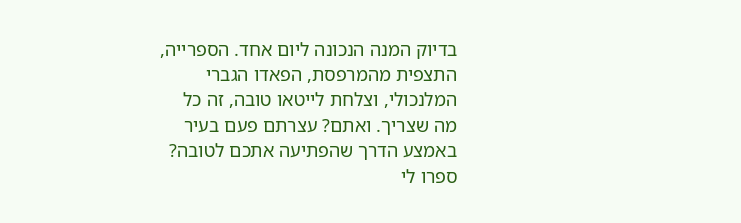בדיוק המנה הנכונה ליום אחד. הספרייה, התצפית מהמרפסת, הפאדו הגברי המלנכולי, וצלחת לייטאו טובה, זה כל מה שצריך. ואתם? עצרתם פעם בעיר באמצע הדרך שהפתיעה אתכם לטובה? ספרו לי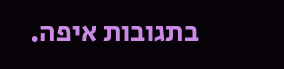בתגובות איפה.